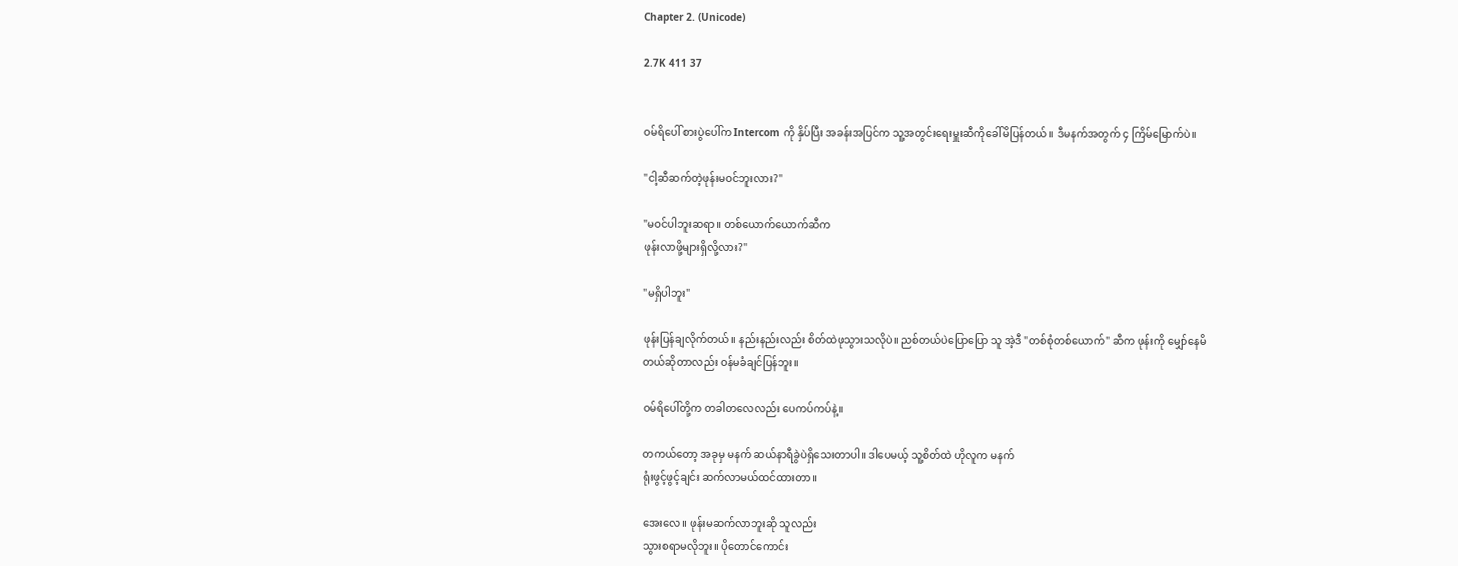Chapter 2. (Unicode)

2.7K 411 37


ဝမ်ရိပေါ် စားပွဲပေါ်က Intercom ကို နှိပ်ပြီး အခန်းအပြင်က သူ့အတွင်းရေးမှူးဆီကိုခေါ်မိပြန်တယ်။ ဒီမနက်အတွက် ၄ ကြိမ်မြောက်ပဲ။

"ငါ့ဆီဆက်တဲ့ဖုန်းမဝင်ဘူးလား?"

"မဝင်ပါဘူးဆရာ။ တစ်ယောက်ယောက်ဆီက
ဖုန်းလာဖို့များရှိလို့လား?"

"မရှိပါဘူး"

ဖုန်းပြန်ချလိုက်တယ်။ နည်းနည်းလည်း စိတ်ထဲဖုသွားသလိုပဲ။ ညစ်တယ်ပဲပြောပြော သူ အဲ့ဒီ "တစ်စုံတစ်ယောက်" ဆီက ဖုန်းကို မျှော်နေမိ
တယ်ဆိုတာလည်း ဝန်မခံချင်ပြန်ဘူး။

ဝမ်ရိပေါ်တို့က တခါတလေလည်း ပေကပ်ကပ်နဲ့။

တကယ်တော့ အခုမှ မနက် ဆယ်နာရီခွဲပဲရှိသေးတာပါ။ ဒါပေမယ့် သူ့စိတ်ထဲ ဟိုလူက မနက်
ရုံးဖွင့်ဖွင့်ချင်း ဆက်လာမယ်ထင်ထားတာ။

အေးလေ။ ဖုန်းမဆက်လာဘူးဆို သူလည်း
သွားစရာမလိုဘူး။ ပိုတောင်ကောင်း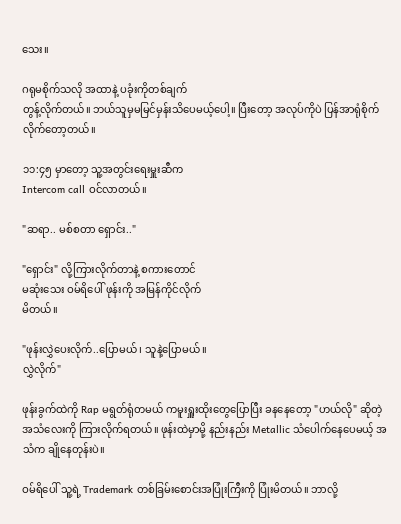သေး။

ဂရုမစိုက်သလို အထာနဲ့ ပခုံးကိုတစ်ချက်
တွန့်လိုက်တယ်။ ဘယ်သူမှမမြင်မှန်းသိပေမယ့်ပေါ့။ ပြီးတော့ အလုပ်ကိုပဲ ပြန်အာရုံစိုက်
လိုက်တော့တယ်။

၁၁:၄၅ မှာတော့ သူ့အတွင်းရေးမှူးဆီက
Intercom call ဝင်လာတယ်။

"ဆရာ.. မစ်စတာ ရှောင်း.."

"ရှောင်း" လို့ကြားလိုက်တာနဲ့ စကားတောင်
မဆုံးသေး ဝမ်ရိပေါ် ဖုန်းကို အမြန်ကိုင်လိုက်
မိတယ်။

"ဖုန်းလွှဲပေးလိုက်..ပြောမယ်၊ သူနဲ့ပြောမယ်။
လွှဲလိုက်"

ဖုန်းခွက်ထဲကို Rap မရွတ်ရုံတမယ် ကမူးရှူးထိုးတွေပြောပြီး ခနနေတော့ "ဟယ်လို" ဆိုတဲ့ အသံလေးကို ကြားလိုက်ရတယ်။ ဖုန်းထဲမှာမို့ နည်းနည်း Metallic သံပေါက်နေပေမယ့် အသံက ချိုနေတုန်းပဲ။

ဝမ်ရိပေါ် သူ့ရဲ့ Trademark တစ်ခြမ်းစောင်းအပြုံးကြီးကို ပြုံးမိတယ်။ ဘာလို့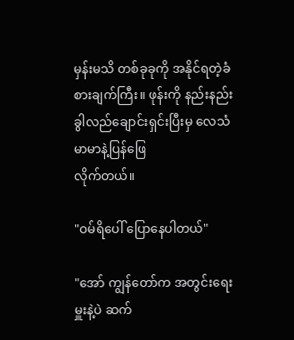မှန်းမသိ တစ်ခုခုကို အနိုင်ရတဲ့ခံစားချက်ကြီး။ ဖုန်းကို နည်းနည်းခွါလည်ချောင်းရှင်းပြီးမှ လေသံမာမာနဲ့ပြန်ဖြေ
လိုက်တယ်။

"ဝမ်ရိပေါ် ပြောနေပါတယ်"

"အော် ကျွန်တော်က အတွင်းရေးမှူးနဲ့ပဲ ဆက်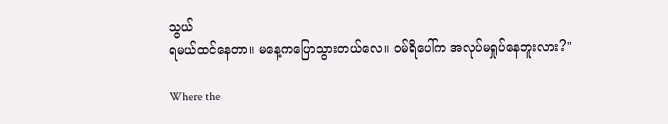သွယ်
ရမယ်ထင်နေတာ။ မနေ့ကပြောသွားတယ်လေ။ ဝမ်ရိပေါ်က အလုပ်မရှုပ်နေဘူးလား?"

Where the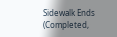Sidewalk Ends (Completed,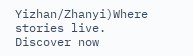Yizhan/Zhanyi)Where stories live. Discover now